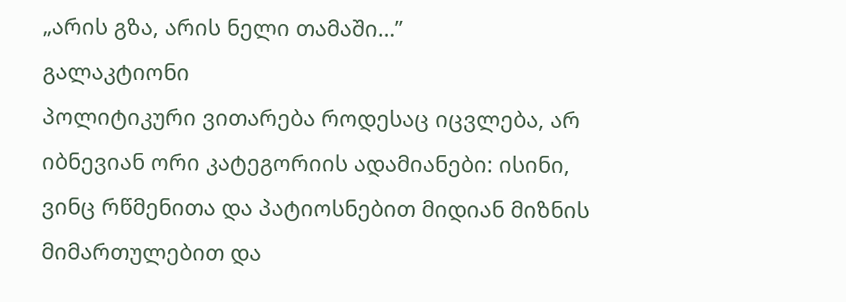„არის გზა, არის ნელი თამაში…”
გალაკტიონი
პოლიტიკური ვითარება როდესაც იცვლება, არ იბნევიან ორი კატეგორიის ადამიანები: ისინი, ვინც რწმენითა და პატიოსნებით მიდიან მიზნის მიმართულებით და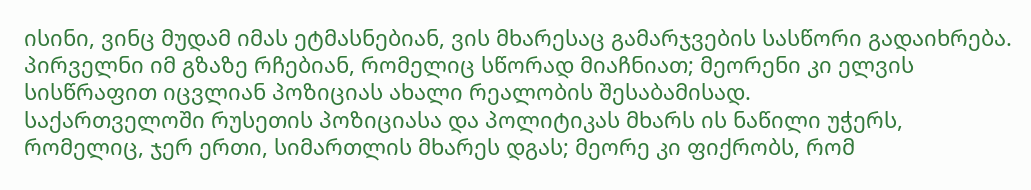ისინი, ვინც მუდამ იმას ეტმასნებიან, ვის მხარესაც გამარჯვების სასწორი გადაიხრება. პირველნი იმ გზაზე რჩებიან, რომელიც სწორად მიაჩნიათ; მეორენი კი ელვის სისწრაფით იცვლიან პოზიციას ახალი რეალობის შესაბამისად.
საქართველოში რუსეთის პოზიციასა და პოლიტიკას მხარს ის ნაწილი უჭერს, რომელიც, ჯერ ერთი, სიმართლის მხარეს დგას; მეორე კი ფიქრობს, რომ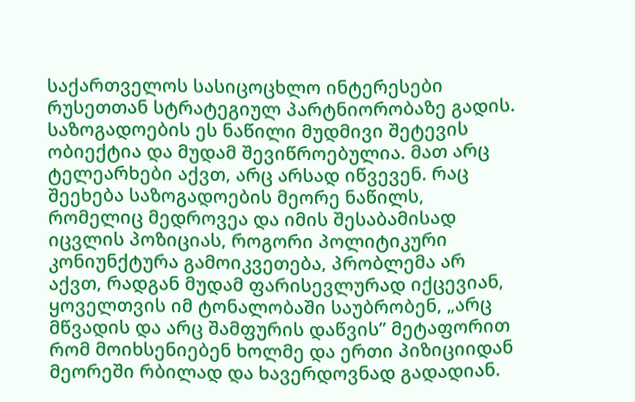საქართველოს სასიცოცხლო ინტერესები რუსეთთან სტრატეგიულ პარტნიორობაზე გადის. საზოგადოების ეს ნაწილი მუდმივი შეტევის ობიექტია და მუდამ შევიწროებულია. მათ არც ტელეარხები აქვთ, არც არსად იწვევენ. რაც შეეხება საზოგადოების მეორე ნაწილს, რომელიც მედროვეა და იმის შესაბამისად იცვლის პოზიციას, როგორი პოლიტიკური კონიუნქტურა გამოიკვეთება, პრობლემა არ აქვთ, რადგან მუდამ ფარისევლურად იქცევიან, ყოველთვის იმ ტონალობაში საუბრობენ, „არც მწვადის და არც შამფურის დაწვის” მეტაფორით რომ მოიხსენიებენ ხოლმე და ერთი პიზიციიდან მეორეში რბილად და ხავერდოვნად გადადიან.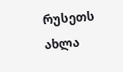რუსეთს ახლა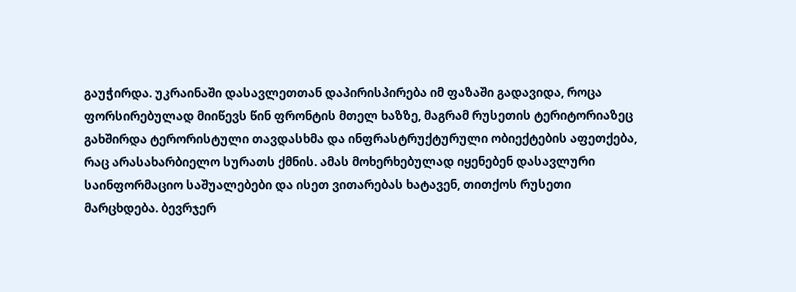გაუჭირდა. უკრაინაში დასავლეთთან დაპირისპირება იმ ფაზაში გადავიდა, როცა ფორსირებულად მიიწევს წინ ფრონტის მთელ ხაზზე, მაგრამ რუსეთის ტერიტორიაზეც გახშირდა ტერორისტული თავდასხმა და ინფრასტრუქტურული ობიექტების აფეთქება, რაც არასახარბიელო სურათს ქმნის. ამას მოხერხებულად იყენებენ დასავლური საინფორმაციო საშუალებები და ისეთ ვითარებას ხატავენ, თითქოს რუსეთი მარცხდება. ბევრჯერ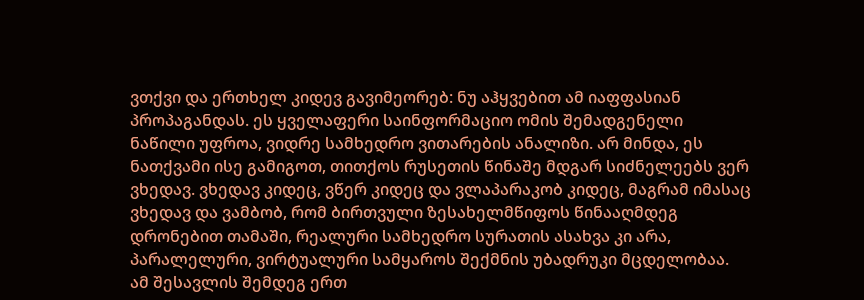ვთქვი და ერთხელ კიდევ გავიმეორებ: ნუ აჰყვებით ამ იაფფასიან პროპაგანდას. ეს ყველაფერი საინფორმაციო ომის შემადგენელი ნაწილი უფროა, ვიდრე სამხედრო ვითარების ანალიზი. არ მინდა, ეს ნათქვამი ისე გამიგოთ, თითქოს რუსეთის წინაშე მდგარ სიძნელეებს ვერ ვხედავ. ვხედავ კიდეც, ვწერ კიდეც და ვლაპარაკობ კიდეც, მაგრამ იმასაც ვხედავ და ვამბობ, რომ ბირთვული ზესახელმწიფოს წინააღმდეგ დრონებით თამაში, რეალური სამხედრო სურათის ასახვა კი არა, პარალელური, ვირტუალური სამყაროს შექმნის უბადრუკი მცდელობაა.
ამ შესავლის შემდეგ ერთ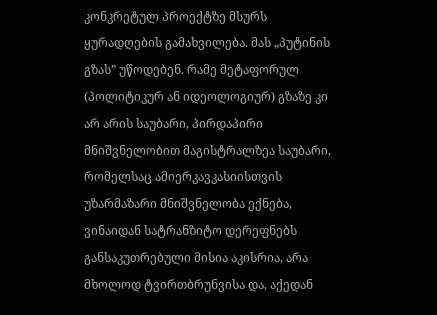კონკრეტულ პროექტზე მსურს ყურადღების გამახვილება. მას „პუტინის გზას” უწოდებენ. რამე მეტაფორულ (პოლიტიკურ ან იდეოლოგიურ) გზაზე კი არ არის საუბარი, პირდაპირი მნიშვნელობით მაგისტრალზეა საუბარი, რომელსაც ამიერკავკასიისთვის უზარმაზარი მნიშვნელობა ექნება, ვინაიდან სატრანზიტო დერეფნებს განსაკუთრებული მისია აკისრია, არა მხოლოდ ტვირთბრუნვისა და, აქედან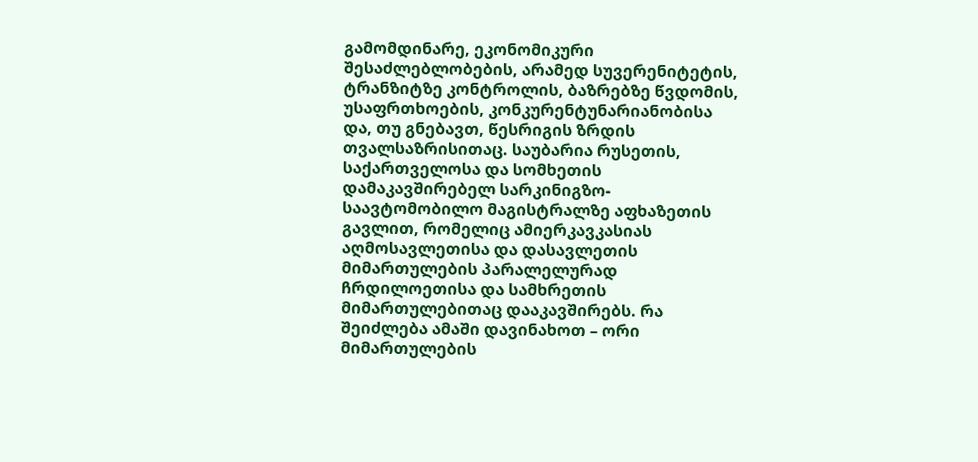გამომდინარე, ეკონომიკური შესაძლებლობების, არამედ სუვერენიტეტის, ტრანზიტზე კონტროლის, ბაზრებზე წვდომის, უსაფრთხოების, კონკურენტუნარიანობისა და, თუ გნებავთ, წესრიგის ზრდის თვალსაზრისითაც. საუბარია რუსეთის, საქართველოსა და სომხეთის დამაკავშირებელ სარკინიგზო-საავტომობილო მაგისტრალზე აფხაზეთის გავლით, რომელიც ამიერკავკასიას აღმოსავლეთისა და დასავლეთის მიმართულების პარალელურად ჩრდილოეთისა და სამხრეთის მიმართულებითაც დააკავშირებს. რა შეიძლება ამაში დავინახოთ – ორი მიმართულების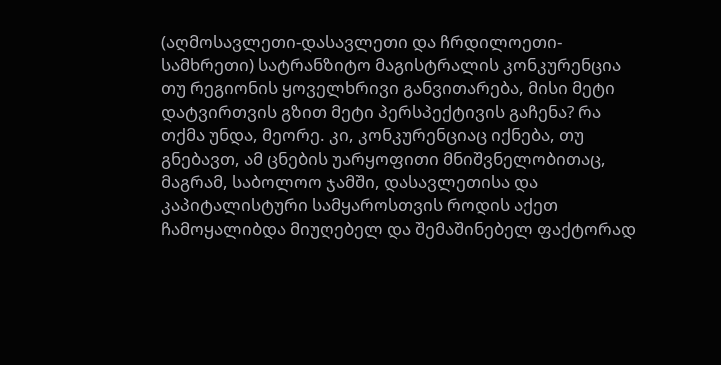(აღმოსავლეთი-დასავლეთი და ჩრდილოეთი-სამხრეთი) სატრანზიტო მაგისტრალის კონკურენცია თუ რეგიონის ყოველხრივი განვითარება, მისი მეტი დატვირთვის გზით მეტი პერსპექტივის გაჩენა? რა თქმა უნდა, მეორე. კი, კონკურენციაც იქნება, თუ გნებავთ, ამ ცნების უარყოფითი მნიშვნელობითაც, მაგრამ, საბოლოო ჯამში, დასავლეთისა და კაპიტალისტური სამყაროსთვის როდის აქეთ ჩამოყალიბდა მიუღებელ და შემაშინებელ ფაქტორად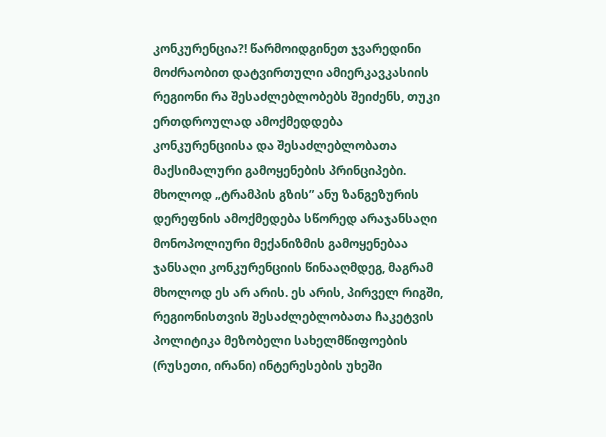კონკურენცია?! წარმოიდგინეთ ჯვარედინი მოძრაობით დატვირთული ამიერკავკასიის რეგიონი რა შესაძლებლობებს შეიძენს, თუკი ერთდროულად ამოქმედდება კონკურენციისა და შესაძლებლობათა მაქსიმალური გამოყენების პრინციპები. მხოლოდ „ტრამპის გზის” ანუ ზანგეზურის დერეფნის ამოქმედება სწორედ არაჯანსაღი მონოპოლიური მექანიზმის გამოყენებაა ჯანსაღი კონკურენციის წინააღმდეგ, მაგრამ მხოლოდ ეს არ არის. ეს არის, პირველ რიგში, რეგიონისთვის შესაძლებლობათა ჩაკეტვის პოლიტიკა მეზობელი სახელმწიფოების (რუსეთი, ირანი) ინტერესების უხეში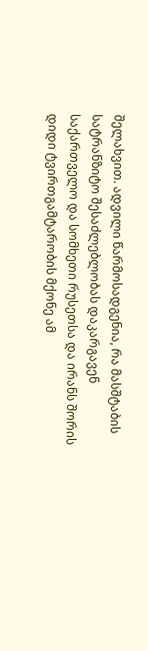შელახვით. ადვილი წარმოსადგენია, რა მასშტაბის სატრანზიტო შესაძლებლობას დაკარგავენ საქართველო და სომხეთი რუსეთსა და ირანს შორის დიდი ტვირთგამტარობის მქონე ამ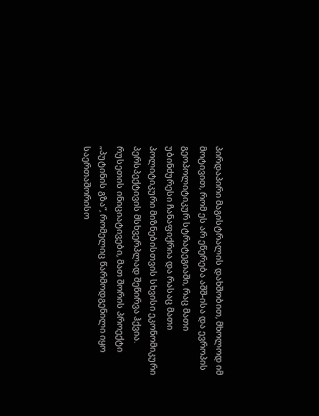პირდაპირი მაგისტრალის დახშობით, მხოლოდ იმ მოტივით, რომ ეს არ ეწერება აშშ-ისა და ევროპის გეოპოლიტიკურ სტრატეგიაში, რაც მათი უბინძურესი ჩანაფიქრია და რასაც მათი პოლიტიკური მიზნებისთვის სხვისი ეკონომიკური პერსპექტივის მსხვერპლად შეწირვა ჰქვია.
რუსეთის ინიციატივები, მათ შორის პროექტი „პუტინის გზა“, რომელიც წარმოდგენილი იყო საერთაშორისო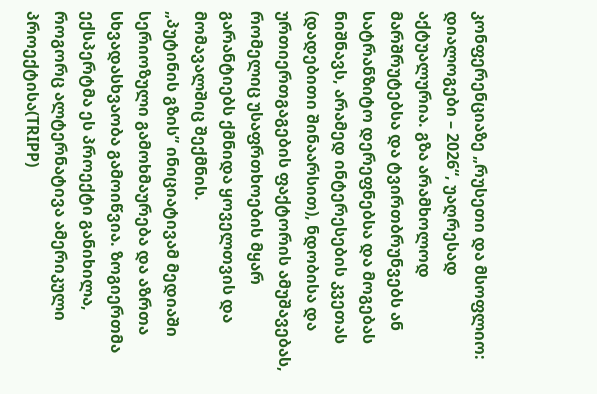კონფერენციაზე „რუსეთი და მსოფლიო: დიალოგები – 2026“, უაღრესად აქტუალურია. გზა არამხოლოდ მარშრუტებსა და ტვირთბრუნვებს ან სატრანზიტო დერეფნებსა და მოგებას ნიშნავს, არამედ ინტერესების კვეთას (დადებითი შინაარსით), ნდობისა და ურთიერთგაგების ფაქტორის ამუშავებას, რომელიც უსაფრთხოების მყარ გარანტიებს ქმნიდა ყოველთვის და მომავალშიც შექმნის.
„პუტინის გზის” ინიციატივამ მედიაში სერიოზული გამოხმაურება და აზრთა სხვადასხვაობა გამოიწვია. ზოგიერთმა ექსპერტმა ეს პროექტი განიხილა, როგორც ალტერნატივა ამერიკული პროექტისა(TRIPP)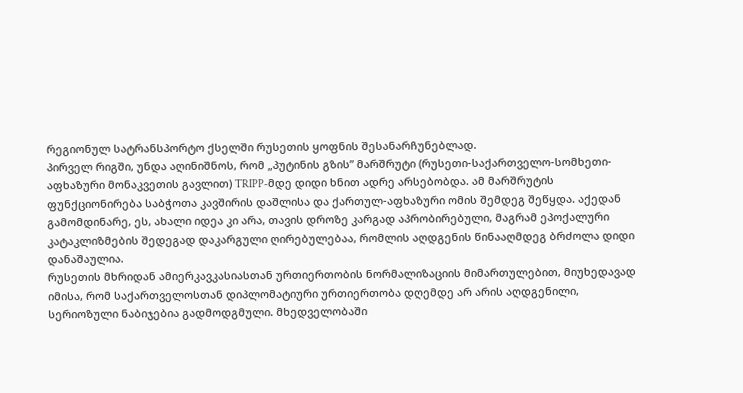რეგიონულ სატრანსპორტო ქსელში რუსეთის ყოფნის შესანარჩუნებლად.
პირველ რიგში, უნდა აღინიშნოს, რომ „პუტინის გზის” მარშრუტი (რუსეთი-საქართველო-სომხეთი-აფხაზური მონაკვეთის გავლით) TRIPP-მდე დიდი ხნით ადრე არსებობდა. ამ მარშრუტის ფუნქციონირება საბჭოთა კავშირის დაშლისა და ქართულ-აფხაზური ომის შემდეგ შეწყდა. აქედან გამომდინარე, ეს, ახალი იდეა კი არა, თავის დროზე კარგად აპრობირებული, მაგრამ ეპოქალური კატაკლიზმების შედეგად დაკარგული ღირებულებაა, რომლის აღდგენის წინააღმდეგ ბრძოლა დიდი დანაშაულია.
რუსეთის მხრიდან ამიერკავკასიასთან ურთიერთობის ნორმალიზაციის მიმართულებით, მიუხედავად იმისა, რომ საქართველოსთან დიპლომატიური ურთიერთობა დღემდე არ არის აღდგენილი, სერიოზული ნაბიჯებია გადმოდგმული. მხედველობაში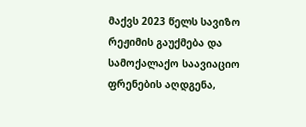მაქვს 2023 წელს სავიზო რეჟიმის გაუქმება და სამოქალაქო საავიაციო ფრენების აღდგენა,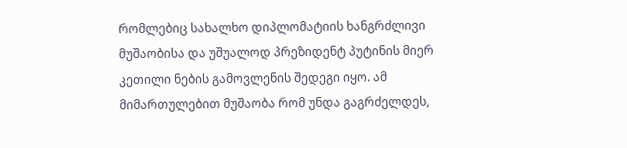რომლებიც სახალხო დიპლომატიის ხანგრძლივი მუშაობისა და უშუალოდ პრეზიდენტ პუტინის მიერ კეთილი ნების გამოვლენის შედეგი იყო. ამ მიმართულებით მუშაობა რომ უნდა გაგრძელდეს,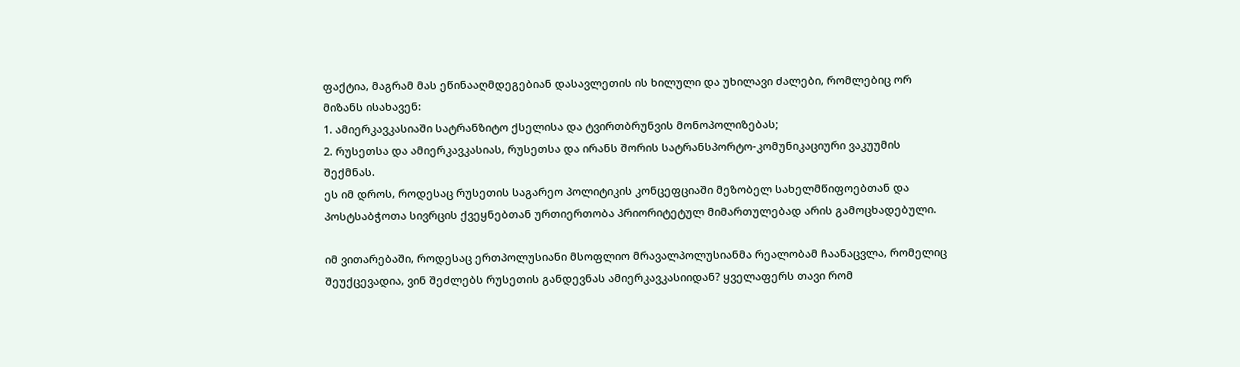ფაქტია, მაგრამ მას ეწინააღმდეგებიან დასავლეთის ის ხილული და უხილავი ძალები, რომლებიც ორ მიზანს ისახავენ:
1. ამიერკავკასიაში სატრანზიტო ქსელისა და ტვირთბრუნვის მონოპოლიზებას;
2. რუსეთსა და ამიერკავკასიას, რუსეთსა და ირანს შორის სატრანსპორტო-კომუნიკაციური ვაკუუმის შექმნას.
ეს იმ დროს, როდესაც რუსეთის საგარეო პოლიტიკის კონცეფციაში მეზობელ სახელმწიფოებთან და პოსტსაბჭოთა სივრცის ქვეყნებთან ურთიერთობა პრიორიტეტულ მიმართულებად არის გამოცხადებული.

იმ ვითარებაში, როდესაც ერთპოლუსიანი მსოფლიო მრავალპოლუსიანმა რეალობამ ჩაანაცვლა, რომელიც შეუქცევადია, ვინ შეძლებს რუსეთის განდევნას ამიერკავკასიიდან? ყველაფერს თავი რომ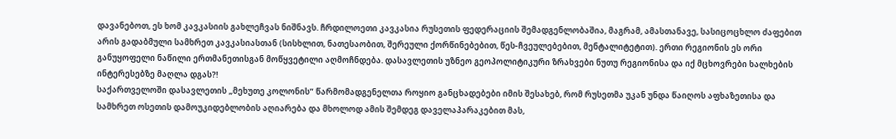დავანებოთ, ეს ხომ კავკასიის გახლეჩვას ნიშნავს. ჩრდილოეთი კავკასია რუსეთის ფედერაციის შემადგენლობაშია, მაგრამ, ამასთანავე, სასიცოცხლო ძაფებით არის გადაბმული სამხრეთ კავკასიასთან (სისხლით, ნათესაობით, შერეული ქორწინებებით, წეს-ჩვეულებებით, მენტალიტეტით). ერთი რეგიონის ეს ორი განუყოფელი ნაწილი ერთმანეთისგან მოწყვეტილი აღმოჩნდება. დასავლეთის უზნეო გეოპოლიტიკური ზრახვები ნუთუ რეგიონისა და იქ მცხოვრები ხალხების ინტერესებზე მაღლა დგას?!
საქართველოში დასავლეთის „მეხუთე კოლონის” წარმომადგენელთა როყიო განცხადებები იმის შესახებ, რომ რუსეთმა უკან უნდა წაიღოს აფხაზეთისა და სამხრეთ ოსეთის დამოუკიდებლობის აღიარება და მხოლოდ ამის შემდეგ დაველაპარაკებით მას,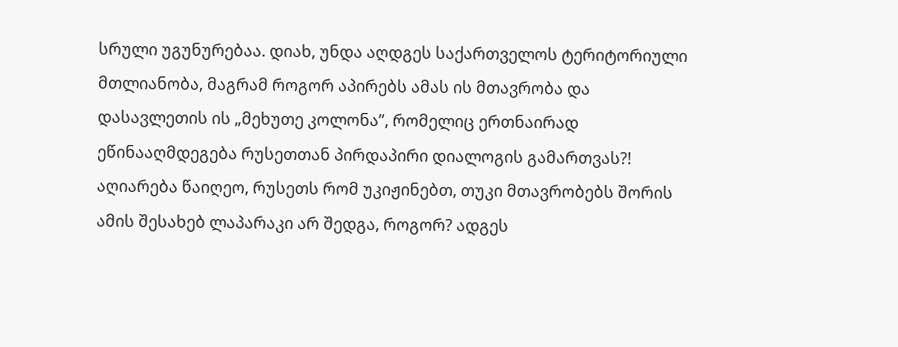სრული უგუნურებაა. დიახ, უნდა აღდგეს საქართველოს ტერიტორიული მთლიანობა, მაგრამ როგორ აპირებს ამას ის მთავრობა და დასავლეთის ის „მეხუთე კოლონა”, რომელიც ერთნაირად ეწინააღმდეგება რუსეთთან პირდაპირი დიალოგის გამართვას?! აღიარება წაიღეო, რუსეთს რომ უკიჟინებთ, თუკი მთავრობებს შორის ამის შესახებ ლაპარაკი არ შედგა, როგორ? ადგეს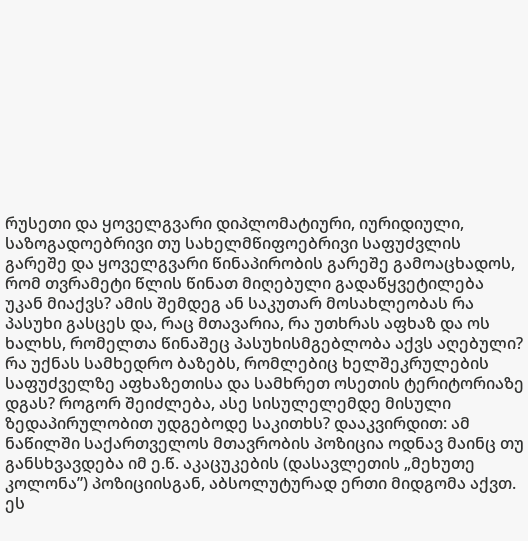რუსეთი და ყოველგვარი დიპლომატიური, იურიდიული, საზოგადოებრივი თუ სახელმწიფოებრივი საფუძვლის გარეშე და ყოველგვარი წინაპირობის გარეშე გამოაცხადოს, რომ თვრამეტი წლის წინათ მიღებული გადაწყვეტილება უკან მიაქვს? ამის შემდეგ ან საკუთარ მოსახლეობას რა პასუხი გასცეს და, რაც მთავარია, რა უთხრას აფხაზ და ოს ხალხს, რომელთა წინაშეც პასუხისმგებლობა აქვს აღებული? რა უქნას სამხედრო ბაზებს, რომლებიც ხელშეკრულების საფუძველზე აფხაზეთისა და სამხრეთ ოსეთის ტერიტორიაზე დგას? როგორ შეიძლება, ასე სისულელემდე მისული ზედაპირულობით უდგებოდე საკითხს? დააკვირდით: ამ ნაწილში საქართველოს მთავრობის პოზიცია ოდნავ მაინც თუ განსხვავდება იმ ე.წ. აკაცუკების (დასავლეთის „მეხუთე კოლონა”) პოზიციისგან, აბსოლუტურად ერთი მიდგომა აქვთ. ეს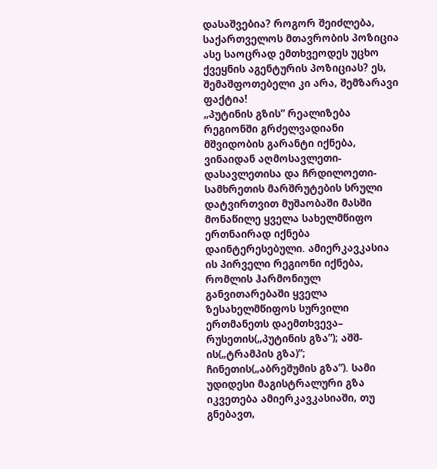დასაშვებია? როგორ შეიძლება, საქართველოს მთავრობის პოზიცია ასე საოცრად ემთხვეოდეს უცხო ქვეყნის აგენტურის პოზიციას? ეს, შემაშფოთებელი კი არა, შემზარავი ფაქტია!
„პუტინის გზის” რეალიზება რეგიონში გრძელვადიანი მშვიდობის გარანტი იქნება, ვინაიდან აღმოსავლეთი-დასავლეთისა და ჩრდილოეთი-სამხრეთის მარშრუტების სრული დატვირთვით მუშაობაში მასში მონაწილე ყველა სახელმწიფო ერთნაირად იქნება დაინტერესებული. ამიერკავკასია ის პირველი რეგიონი იქნება, რომლის ჰარმონიულ განვითარებაში ყველა ზესახელმწიფოს სურვილი ერთმანეთს დაემთხვევა– რუსეთის(„პუტინის გზა”); აშშ-ის(„ტრამპის გზა)”; ჩინეთის(„აბრეშუმის გზა”). სამი უდიდესი მაგისტრალური გზა იკვეთება ამიერკავკასიაში, თუ გნებავთ,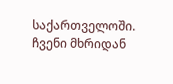საქართველოში. ჩვენი მხრიდან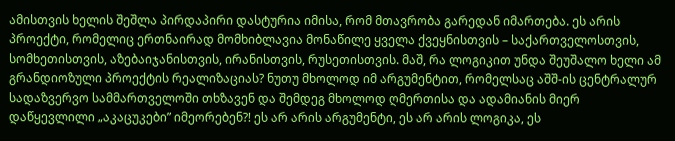ამისთვის ხელის შეშლა პირდაპირი დასტურია იმისა, რომ მთავრობა გარედან იმართება. ეს არის პროექტი, რომელიც ერთნაირად მომხიბლავია მონაწილე ყველა ქვეყნისთვის – საქართველოსთვის, სომხეთისთვის, აზებაიჯანისთვის, ირანისთვის, რუსეთისთვის. მაშ, რა ლოგიკით უნდა შეუშალო ხელი ამ გრანდიოზული პროექტის რეალიზაციას? ნუთუ მხოლოდ იმ არგუმენტით, რომელსაც აშშ-ის ცენტრალურ სადაზვერვო სამმართველოში თხზავენ და შემდეგ მხოლოდ ღმერთისა და ადამიანის მიერ დაწყევლილი „აკაცუკები” იმეორებენ?! ეს არ არის არგუმენტი, ეს არ არის ლოგიკა, ეს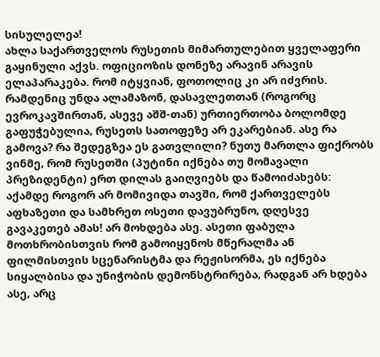სისულელეა!
ახლა საქართველოს რუსეთის მიმართულებით ყველაფერი გაყინული აქვს. ოფიციოზის დონეზე არავინ არავის ელაპარაკება. რომ იტყვიან, ფოთოლიც კი არ იძვრის. რამდენიც უნდა ალამაზონ, დასავლეთთან (როგორც ევროკავშირთან, ასევე აშშ-თან) ურთიერთობა ბოლომდე გაფუჭებულია, რუსეთს სათოფეზე არ ეკარებიან. ასე რა გამოვა? რა შედეგზეა ეს გათვლილი? ნუთუ მართლა ფიქრობს ვინმე, რომ რუსეთში (პუტინი იქნება თუ მომავალი პრეზიდენტი) ერთ დილას გაიღვიებს და წამოიძახებს: აქამდე როგორ არ მომივიდა თავში, რომ ქართველებს აფხაზეთი და სამხრეთ ოსეთი დავუბრუნო, დღესვე გავაკეთებ ამას! არ მოხდება ასე. ასეთი ფაბულა მოთხრობისთვის რომ გამოიყენოს მწერალმა ან ფილმისთვის სცენარისტმა და რეჟისორმა, ეს იქნება სიყალბისა და უნიჭობის დემონსტრირება, რადგან არ ხდება ასე, არც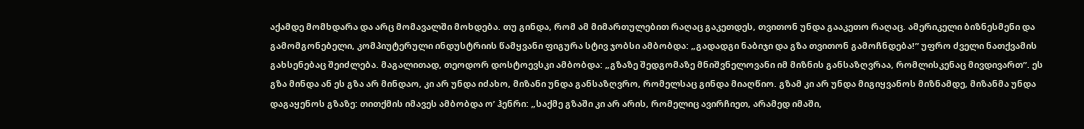აქამდე მომხდარა და არც მომავალში მოხდება. თუ გინდა, რომ ამ მიმართულებით რაღაც გაკეთდეს, თვითონ უნდა გააკეთო რაღაც. ამერიკელი ბიზნესმენი და გამომგონებელი, კომპიუტერული ინდუსტრიის წამყვანი ფიგურა სტივ ჯობსი ამბობდა: „გადადგი ნაბიჯი და გზა თვითონ გამოჩნდება!” უფრო ძველი ნათქვამის გახსენებაც შეიძლება. მაგალითად, თეოდორ დოსტოევსკი ამბობდა: „გზაზე შედგომაზე მნიშვნელოვანი იმ მიზნის განსაზღვრაა, რომლისკენაც მივდივართ”. ეს გზა მინდა ან ეს გზა არ მინდაო, კი არ უნდა იძახო, მიზანი უნდა განსაზღვრო, რომელსაც გინდა მიაღწიო. გზამ კი არ უნდა მიგიყვანოს მიზნამდე, მიზანმა უნდა დაგაყენოს გზაზე: თითქმის იმავეს ამბობდა ო’ ჰენრი: „საქმე გზაში კი არ არის, რომელიც ავირჩიეთ, არამედ იმაში,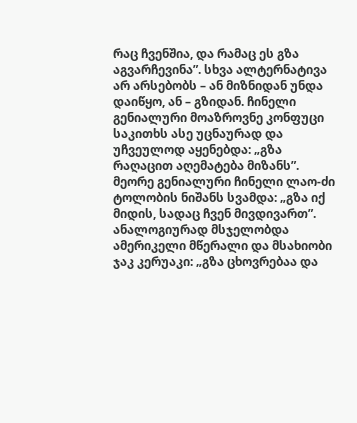რაც ჩვენშია, და რამაც ეს გზა აგვარჩევინა”. სხვა ალტერნატივა არ არსებობს – ან მიზნიდან უნდა დაიწყო, ან – გზიდან. ჩინელი გენიალური მოაზროვნე კონფუცი საკითხს ასე უცნაურად და უჩვეულოდ აყენებდა: „გზა რაღაცით აღემატება მიზანს”. მეორე გენიალური ჩინელი ლაო-ძი ტოლობის ნიშანს სვამდა: „გზა იქ მიდის, სადაც ჩვენ მივდივართ”. ანალოგიურად მსჯელობდა ამერიკელი მწერალი და მსახიობი ჯაკ კერუაკი: „გზა ცხოვრებაა და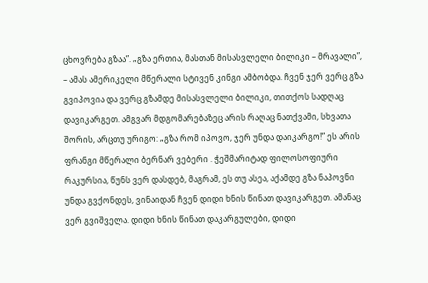ცხოვრება გზაა”. „გზა ერთია, მასთან მისასვლელი ბილიკი – მრავალი”, – ამას ამერიკელი მწერალი სტივენ კინგი ამბობდა. ჩვენ ჯერ ვერც გზა გვიპოვია და ვერც გზამდე მისასვლელი ბილიკი, თითქოს სადღაც დავიკარგეთ. ამგვარ მდგომარებაზეც არის რაღაც ნათქვამი, სხვათა შორის, არცთუ ურიგო: „გზა რომ იპოვო, ჯერ უნდა დაიკარგო!” ეს არის ფრანგი მწერალი ბერნარ ვებერი . ჭეშმარიტად ფილოსოფიური რაკურსია, წუნს ვერ დასდებ, მაგრამ, ეს თუ ასეა, აქამდე გზა ნაპოვნი უნდა გვქონდეს, ვინაიდან ჩვენ დიდი ხნის წინათ დავიკარგეთ. ამანაც ვერ გვიშველა. დიდი ხნის წინათ დაკარგულები, დიდი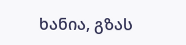ხანია, გზას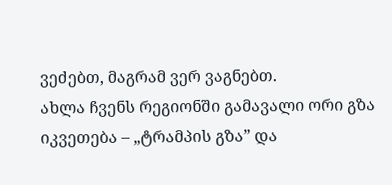ვეძებთ, მაგრამ ვერ ვაგნებთ.
ახლა ჩვენს რეგიონში გამავალი ორი გზა იკვეთება – „ტრამპის გზა” და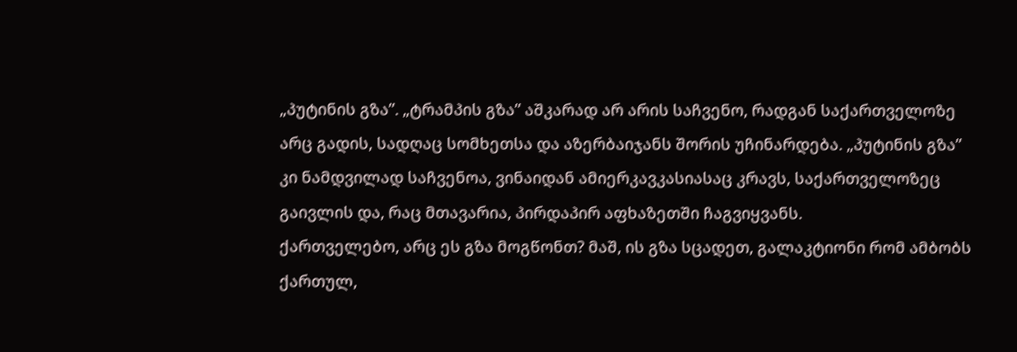„პუტინის გზა”. „ტრამპის გზა” აშკარად არ არის საჩვენო, რადგან საქართველოზე არც გადის, სადღაც სომხეთსა და აზერბაიჯანს შორის უჩინარდება. „პუტინის გზა” კი ნამდვილად საჩვენოა, ვინაიდან ამიერკავკასიასაც კრავს, საქართველოზეც გაივლის და, რაც მთავარია, პირდაპირ აფხაზეთში ჩაგვიყვანს.
ქართველებო, არც ეს გზა მოგწონთ? მაშ, ის გზა სცადეთ, გალაკტიონი რომ ამბობს ქართულ,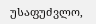უსაფუძვლო,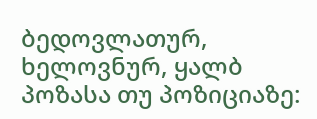ბედოვლათურ, ხელოვნურ, ყალბ პოზასა თუ პოზიციაზე: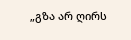„გზა არ ღირს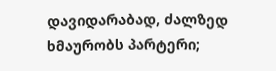დავიდარაბად, ძალზედ ხმაურობს პარტერი;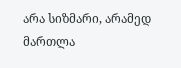არა სიზმარი, არამედ მართლა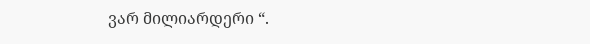ვარ მილიარდერი “.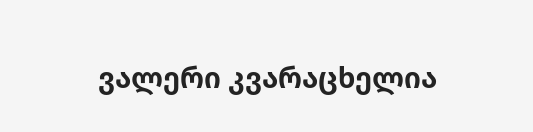ვალერი კვარაცხელია